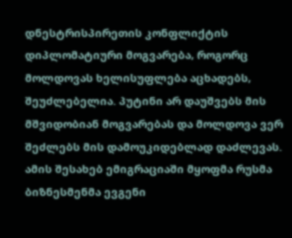დნესტრისპირეთის კონფლიქტის დიპლომატიური მოგვარება, როგორც მოლდოვას ხელისუფლება აცხადებს, შეუძლებელია. პუტინი არ დაუშვებს მის მშვიდობიან მოგვარებას და მოლდოვა ვერ შეძლებს მის დამოუკიდებლად დაძლევას. ამის შესახებ ემიგრაციაში მყოფმა რუსმა ბიზნესმენმა ევგენი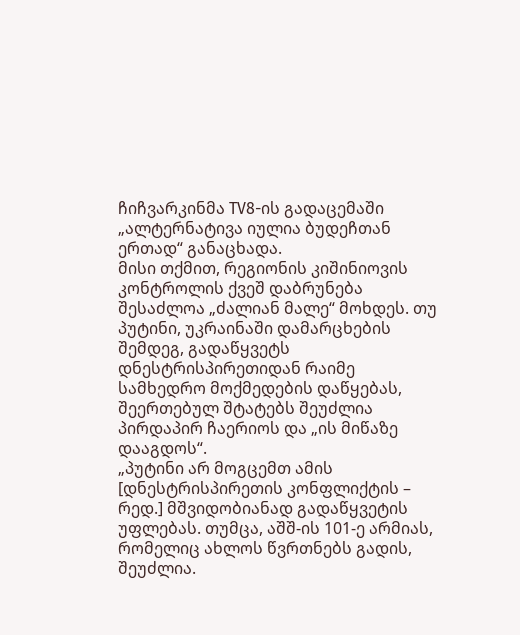ჩიჩვარკინმა TV8-ის გადაცემაში „ალტერნატივა იულია ბუდეჩთან ერთად“ განაცხადა.
მისი თქმით, რეგიონის კიშინიოვის კონტროლის ქვეშ დაბრუნება შესაძლოა „ძალიან მალე“ მოხდეს. თუ პუტინი, უკრაინაში დამარცხების შემდეგ, გადაწყვეტს დნესტრისპირეთიდან რაიმე სამხედრო მოქმედების დაწყებას, შეერთებულ შტატებს შეუძლია პირდაპირ ჩაერიოს და „ის მიწაზე დააგდოს“.
„პუტინი არ მოგცემთ ამის [დნესტრისპირეთის კონფლიქტის – რედ.] მშვიდობიანად გადაწყვეტის უფლებას. თუმცა, აშშ-ის 101-ე არმიას, რომელიც ახლოს წვრთნებს გადის, შეუძლია.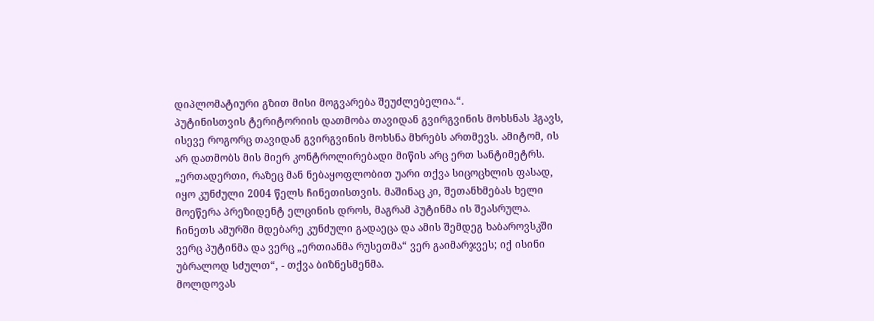დიპლომატიური გზით მისი მოგვარება შეუძლებელია.“.
პუტინისთვის ტერიტორიის დათმობა თავიდან გვირგვინის მოხსნას ჰგავს, ისევე როგორც თავიდან გვირგვინის მოხსნა მხრებს ართმევს. ამიტომ, ის არ დათმობს მის მიერ კონტროლირებადი მიწის არც ერთ სანტიმეტრს.
„ერთადერთი, რაზეც მან ნებაყოფლობით უარი თქვა სიცოცხლის ფასად, იყო კუნძული 2004 წელს ჩინეთისთვის. მაშინაც კი, შეთანხმებას ხელი მოეწერა პრეზიდენტ ელცინის დროს, მაგრამ პუტინმა ის შეასრულა. ჩინეთს ამურში მდებარე კუნძული გადაეცა და ამის შემდეგ ხაბაროვსკში ვერც პუტინმა და ვერც „ერთიანმა რუსეთმა“ ვერ გაიმარჯვეს; იქ ისინი უბრალოდ სძულთ“, - თქვა ბიზნესმენმა.
მოლდოვას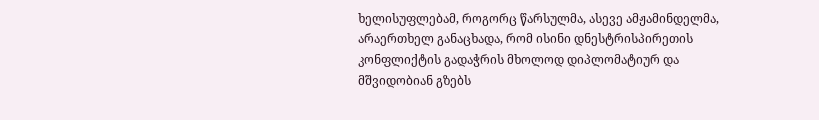ხელისუფლებამ, როგორც წარსულმა, ასევე ამჟამინდელმა, არაერთხელ განაცხადა, რომ ისინი დნესტრისპირეთის კონფლიქტის გადაჭრის მხოლოდ დიპლომატიურ და მშვიდობიან გზებს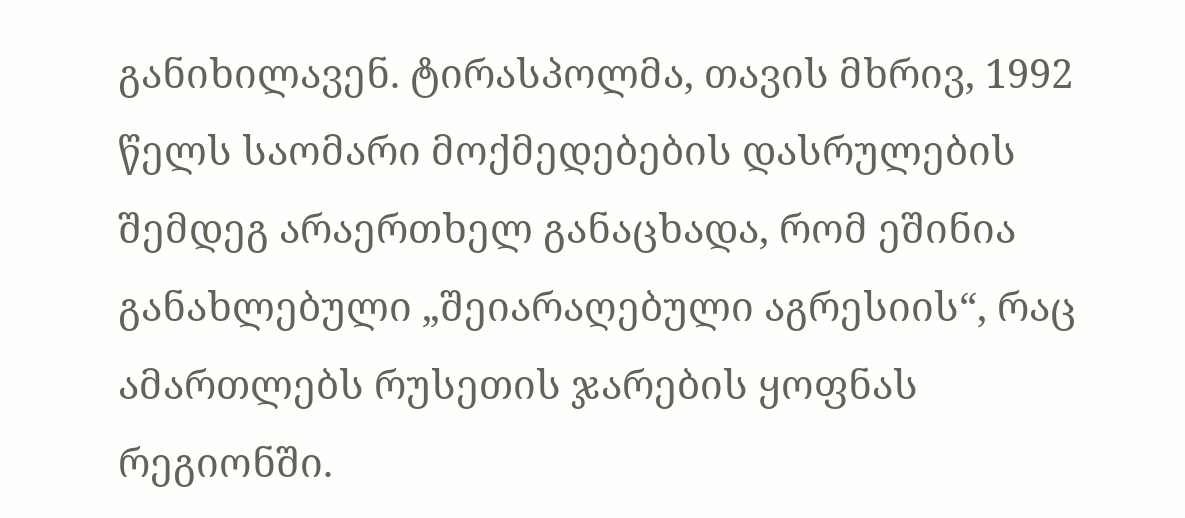განიხილავენ. ტირასპოლმა, თავის მხრივ, 1992 წელს საომარი მოქმედებების დასრულების შემდეგ არაერთხელ განაცხადა, რომ ეშინია განახლებული „შეიარაღებული აგრესიის“, რაც ამართლებს რუსეთის ჯარების ყოფნას რეგიონში.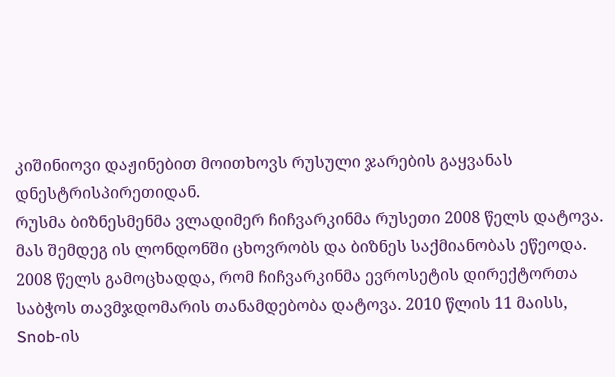კიშინიოვი დაჟინებით მოითხოვს რუსული ჯარების გაყვანას დნესტრისპირეთიდან.
რუსმა ბიზნესმენმა ვლადიმერ ჩიჩვარკინმა რუსეთი 2008 წელს დატოვა. მას შემდეგ ის ლონდონში ცხოვრობს და ბიზნეს საქმიანობას ეწეოდა. 2008 წელს გამოცხადდა, რომ ჩიჩვარკინმა ევროსეტის დირექტორთა საბჭოს თავმჯდომარის თანამდებობა დატოვა. 2010 წლის 11 მაისს, Snob-ის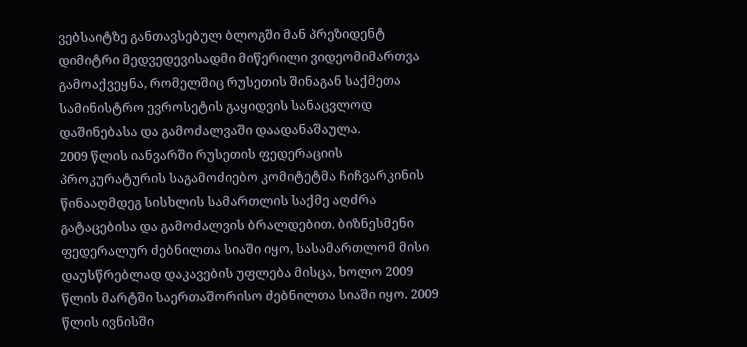ვებსაიტზე განთავსებულ ბლოგში მან პრეზიდენტ დიმიტრი მედვედევისადმი მიწერილი ვიდეომიმართვა გამოაქვეყნა, რომელშიც რუსეთის შინაგან საქმეთა სამინისტრო ევროსეტის გაყიდვის სანაცვლოდ დაშინებასა და გამოძალვაში დაადანაშაულა.
2009 წლის იანვარში რუსეთის ფედერაციის პროკურატურის საგამოძიებო კომიტეტმა ჩიჩვარკინის წინააღმდეგ სისხლის სამართლის საქმე აღძრა გატაცებისა და გამოძალვის ბრალდებით. ბიზნესმენი ფედერალურ ძებნილთა სიაში იყო, სასამართლომ მისი დაუსწრებლად დაკავების უფლება მისცა, ხოლო 2009 წლის მარტში საერთაშორისო ძებნილთა სიაში იყო. 2009 წლის ივნისში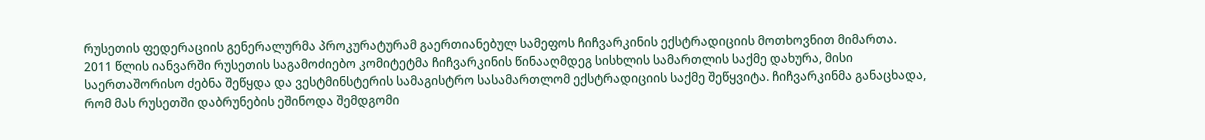რუსეთის ფედერაციის გენერალურმა პროკურატურამ გაერთიანებულ სამეფოს ჩიჩვარკინის ექსტრადიციის მოთხოვნით მიმართა.
2011 წლის იანვარში რუსეთის საგამოძიებო კომიტეტმა ჩიჩვარკინის წინააღმდეგ სისხლის სამართლის საქმე დახურა, მისი საერთაშორისო ძებნა შეწყდა და ვესტმინსტერის სამაგისტრო სასამართლომ ექსტრადიციის საქმე შეწყვიტა. ჩიჩვარკინმა განაცხადა, რომ მას რუსეთში დაბრუნების ეშინოდა შემდგომი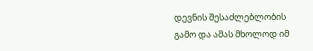დევნის შესაძლებლობის გამო და ამას მხოლოდ იმ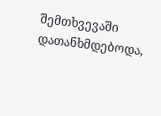შემთხვევაში დათანხმდებოდა,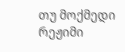თუ მოქმედი რეჟიმი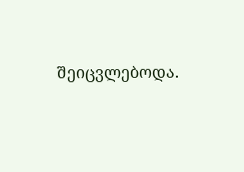შეიცვლებოდა.